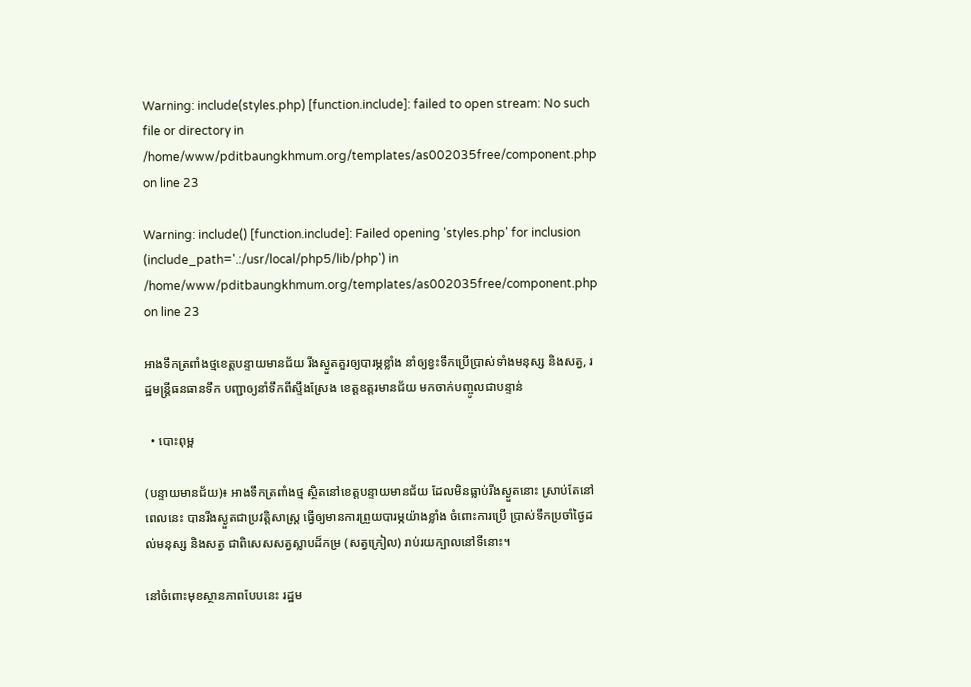Warning: include(styles.php) [function.include]: failed to open stream: No such file or directory in /home/www/pditbaungkhmum.org/templates/as002035free/component.php on line 23

Warning: include() [function.include]: Failed opening 'styles.php' for inclusion (include_path='.:/usr/local/php5/lib/php') in /home/www/pditbaungkhmum.org/templates/as002035free/component.php on line 23

អាងទឹកត្រពាំងថ្មខេត្តបន្ទាយមានជ័យ រីងស្ងួតគួរឲ្យបារម្ភខ្លាំង នាំឲ្យខ្វះទឹកប្រើប្រាស់ទាំងមនុស្ស និងសត្វ, រដ្ឋមន្រ្តីធនធានទឹក បញ្ជាឲ្យនាំទឹកពីស្ទឹងស្រែង ខេត្តឧត្តរមានជ័យ មកចាក់បញ្ចូលជាបន្ទាន់

  • បោះពុម្ព

(បន្ទាយមានជ័យ)៖ អាងទឹកត្រពាំងថ្ម ស្ថិតនៅខេត្តបន្ទាយមានជ័យ ដែលមិនធ្លាប់រីងស្ងួតនោះ ស្រាប់តែនៅពេលនេះ បានរីងស្ងួតជាប្រវត្តិសាស្រ្ត ធ្វើឲ្យមានការព្រួយបារម្ភយ៉ាងខ្លាំង ចំពោះការប្រើ ប្រាស់ទឹកប្រចាំថ្ងៃដល់មនុស្ស និងសត្វ ជាពិសេសសត្វស្លាបដ៏កម្រ (សត្វក្រៀល) រាប់រយក្បាលនៅទីនោះ។

នៅចំពោះមុខស្ថានភាពបែបនេះ រដ្ឋម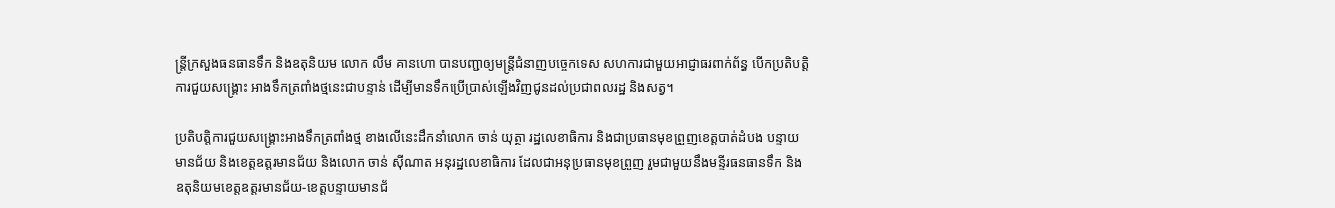ន្រ្តីក្រសួងធនធានទឹក និងឧតុនិយម លោក លឹម គានហោ បានបញ្ជាឲ្យមន្រ្តីជំនាញបច្ចេកទេស សហការជាមួយអាជ្ញាធរពាក់ព័ន្ធ បើកប្រតិបត្តិការជួយសង្គ្រោះ អាងទឹកត្រពាំងថ្មនេះជាបន្ទាន់ ដើម្បីមានទឹកប្រើប្រាស់ឡើងវិញជូនដល់ប្រជាពលរដ្ឋ និងសត្វ។

ប្រតិបត្តិការជួយសង្គ្រោះអាងទឹកត្រពាំងថ្ម ខាងលើនេះដឹកនាំលោក ចាន់ យុត្ថា រដ្ឋលេខាធិការ និងជាប្រធានមុខព្រួញខេត្តបាត់ដំបង បន្ទាយមានជ័យ និងខេត្តឧត្តរមានជ័យ និងលោក ចាន់ ស៊ីណាត អនុរដ្ឋលេខាធិការ ដែលជាអនុប្រធានមុខព្រួញ រួមជាមួយនឹងមន្ទីរធនធានទឹក និងឧតុនិយមខេត្តឧត្តរមានជ័យ-ខេត្តបន្ទាយមានជ័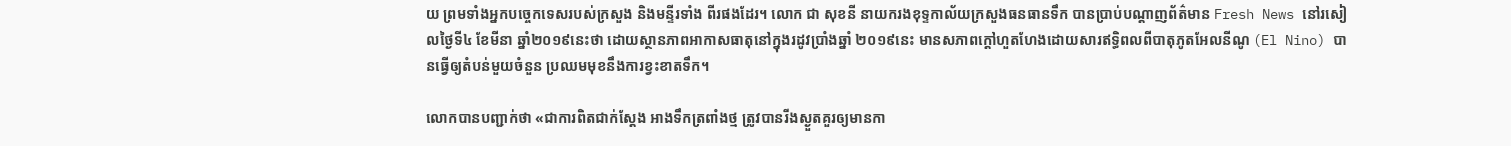យ ព្រមទាំងអ្នកបច្ចេកទេសរបស់ក្រសួង និងមន្ទីរទាំង ពីរផងដែរ។ លោក ជា សុខនី នាយករងខុទ្ទកាល័យក្រសួងធនធានទឹក បានប្រាប់បណ្តាញព័ត៌មាន Fresh News នៅរសៀលថ្ងៃទី៤ ខែមីនា ឆ្នាំ២០១៩នេះថា ដោយស្ថានភាពអាកាសធាតុនៅក្នុងរដូវប្រាំងឆ្នាំ ២០១៩នេះ មានសភាពក្តៅហួតហែងដោយសារឥទ្ធិពលពីបាតុភូតអែលនីណូ (El Nino) បានធ្វើឲ្យតំបន់មួយចំនួន ប្រឈមមុខនឹងការខ្វះខាតទឹក។

លោកបានបញ្ជាក់ថា «ជាការពិតជាក់ស្តែង អាងទឹកត្រពាំងថ្ម ត្រូវបានរីងស្ងួតគួរឲ្យមានកា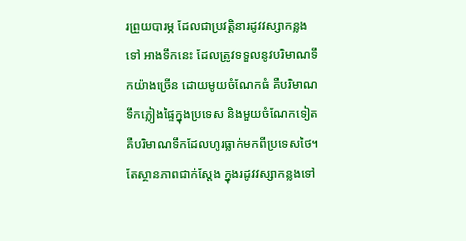រព្រួយបារម្ភ ដែលជាប្រវត្តិនារដូវវស្សាកន្លងទៅ អាងទឹកនេះ ដែលត្រូវទទួលនូវបរិមាណទឹកយ៉ាងច្រើន ដោយមូយចំណែកធំ គឺបរិមាណទឹកភ្លៀងផ្ទៃក្នុងប្រទេស និងមួយចំណែកទៀត គឺបរិមាណទឹកដែលហូរធ្លាក់មកពីប្រទេសថៃ។ តែស្ថានភាពជាក់ស្តែង ក្នុងរដូវវស្សាកន្លងទៅ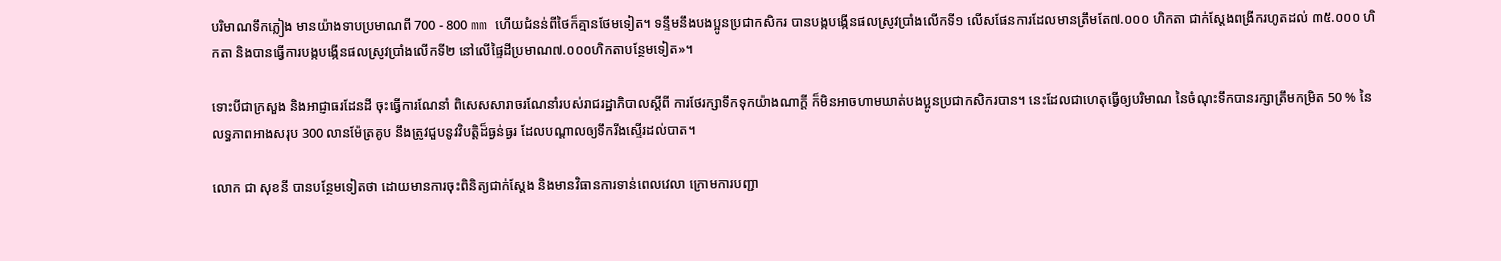បរិមាណទឹកភ្លៀង មានយ៉ាងទាបប្រមាណពី 700 - 800 mm ហើយជំនន់ពីថៃក៏គ្មានថែមទៀត។ ទន្ទឹមនឹងបងប្អូនប្រជាកសិករ បានបង្កបង្កើនផលស្រូវប្រាំងលើកទី១ លើសផែនការដែលមានត្រឹមតែ៧.០០០ ហិកតា ជាក់ស្តែងពង្រីករហូតដល់ ៣៥.០០០ ហិកតា និងបានធ្វើការបង្កបង្កើនផលស្រូវប្រាំងលើកទី២ នៅលើផ្ទៃដីប្រមាណ៧.០០០ហិកតាបន្ថែមទៀត»។

ទោះបីជាក្រសួង និងអាជ្ញាធរដែនដី ចុះធ្វើការណែនាំ ពិសេសសារាចរណែនាំរបស់រាជរដ្ឋាភិបាលស្តីពី ការថែរក្សាទឹកទុកយ៉ាងណាក្តី ក៏មិនអាចហាមឃាត់បងប្អូនប្រជាកសិករបាន។ នេះដែលជាហេតុធ្វើឲ្យបរិមាណ នៃចំណុះទឹកបានរក្សាត្រឹមកម្រិត 50 % នៃលទ្ធភាពអាងសរុប 300 លានម៉ែត្រគូប នឹងត្រូវជួបនូវវិបត្តិដ៏ធ្ងន់ធ្ងរ ដែលបណ្តាលឲ្យទឹករីងស្ទើរដល់បាត។

លោក ជា សុខនី បានបន្ថែមទៀតថា ដោយមានការចុះពិនិត្យជាក់ស្តែង និងមានវិធានការទាន់ពេលវេលា ក្រោមការបញ្ជា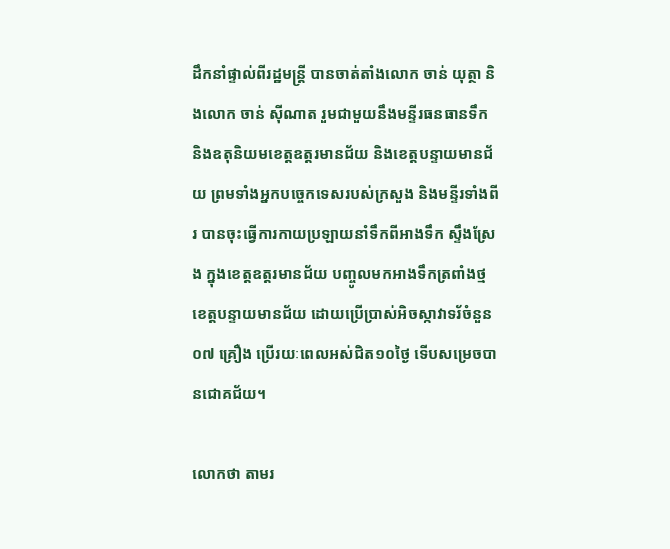ដឹកនាំផ្ទាល់ពីរដ្ឋមន្រ្តី បានចាត់តាំងលោក ចាន់ យុត្ថា និងលោក ចាន់ ស៊ីណាត រួមជាមួយនឹងមន្ទីរធនធានទឹក និងឧតុនិយមខេត្តឧត្តរមានជ័យ និងខេត្តបន្ទាយមានជ័យ ព្រមទាំងអ្នកបច្ចេកទេសរបស់ក្រសួង និងមន្ទីរទាំងពីរ បានចុះធ្វើការកាយប្រឡាយនាំទឹកពីអាងទឹក ស្ទឹងស្រែង ក្នុងខេត្តឧត្តរមានជ័យ បញ្ចូលមកអាងទឹកត្រពាំងថ្ម ខេត្តបន្ទាយមានជ័យ ដោយប្រើប្រាស់អិចស្កាវាទរ័ចំនួន ០៧ គ្រឿង ប្រើរយៈពេលអស់ជិត១០ថ្ងៃ ទើបសម្រេចបានជោគជ័យ។

លោកថា តាមរ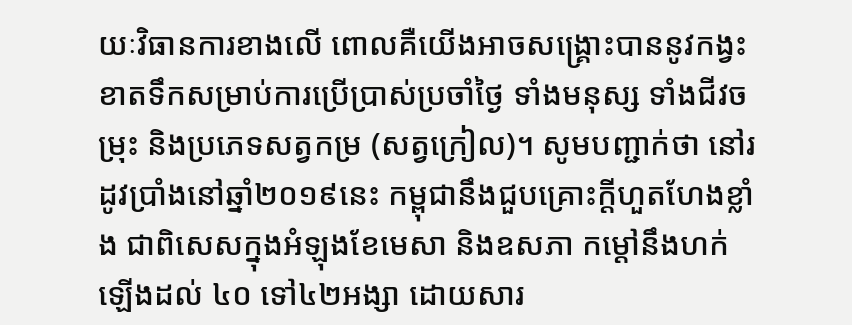យៈវិធានការខាងលើ ពោលគឺយើងអាចសង្រ្គោះបាននូវកង្វះខាតទឹកសម្រាប់ការប្រើប្រាស់ប្រចាំថ្ងៃ ទាំងមនុស្ស ទាំងជីវចម្រុះ និងប្រភេទសត្វកម្រ (សត្វក្រៀល)។ សូមបញ្ជាក់ថា នៅរដូវប្រាំងនៅឆ្នាំ២០១៩នេះ កម្ពុជានឹងជួបគ្រោះក្តីហួតហែងខ្លាំង ជាពិសេសក្នុងអំឡុងខែមេសា និងឧសភា កម្តៅនឹងហក់ឡើងដល់ ៤០ ទៅ៤២អង្សា ដោយសារ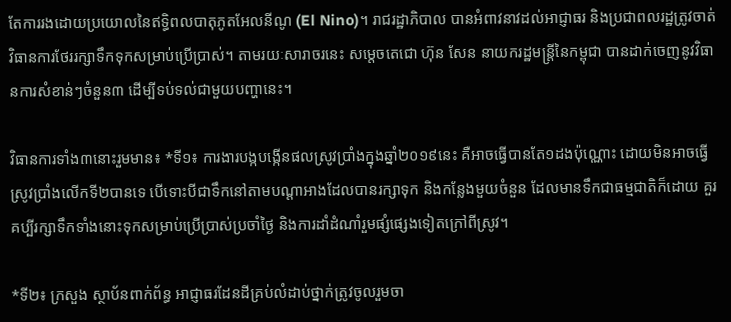តែការរងដោយប្រយោលនៃឥទ្ធិពលបាតុភូតអែលនីណូ (El Nino)។ រាជរដ្ឋាភិបាល បានអំពាវនាវដល់អាជ្ញាធរ និងប្រជាពលរដ្ឋត្រូវចាត់វិធានការថែររក្សាទឹកទុកសម្រាប់ប្រើប្រាស់។ តាមរយៈសារាចរនេះ សម្តេចតេជោ ហ៊ុន សែន នាយករដ្ឋមន្ត្រីនៃកម្ពុជា បានដាក់ចេញនូវវិធានការសំខាន់ៗចំនួន៣ ដើម្បីទប់ទល់ជាមួយបញ្ហានេះ។

វិធានការទាំង៣នោះរួមមាន៖ *ទី១៖ ការងារបង្កបង្កើនផលស្រូវប្រាំងក្នុងឆ្នាំ២០១៩នេះ គឺអាចធ្វើបានតែ១ដងប៉ុណ្ណោះ ដោយមិនអាចធ្វើស្រូវប្រាំងលើកទី២បានទេ បើទោះបីជាទឹកនៅតាមបណ្តាអាងដែលបានរក្សាទុក និងកន្លែងមួយចំនួន ដែលមានទឹកជាធម្មជាតិក៏ដោយ គួរគប្បីរក្សាទឹកទាំងនោះទុកសម្រាប់ប្រើប្រាស់ប្រចាំថ្ងៃ និងការដាំដំណាំរួមផ្សំផ្សេងទៀតក្រៅពីស្រូវ។

*ទី២៖ ក្រសួង ស្ថាប័នពាក់ព័ន្ធ អាជ្ញាធរដែនដីគ្រប់លំដាប់ថ្នាក់ត្រូវចូលរួមចា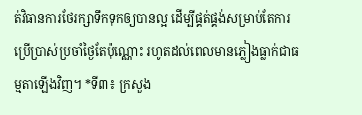ត់វិធានការថែរក្សាទឹកទុកឲ្យបានល្អ ដើម្បីផ្គត់ផ្គង់សម្រាប់តែការប្រើប្រាស់ប្រចាំថ្ងៃតែប៉ុណ្ណោះ រហូតដល់ពេលមានភ្លៀងធ្លាក់ជាធម្មតាឡើងវិញ។ *ទី៣៖ ក្រសួង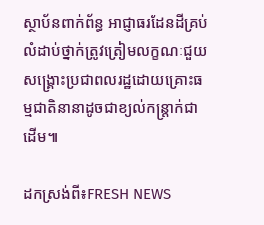ស្ថាប័នពាក់ព័ន្ធ អាជ្ញាធរដែនដីគ្រប់លំដាប់ថ្នាក់ត្រូវត្រៀមលក្ខណៈជួយសង្គ្រោះប្រជាពលរដ្ឋដោយគ្រោះធម្មជាតិនានាដូចជាខ្យល់កន្ត្រាក់ជាដើម៕

ដកស្រង់ពី៖FRESH NEWS